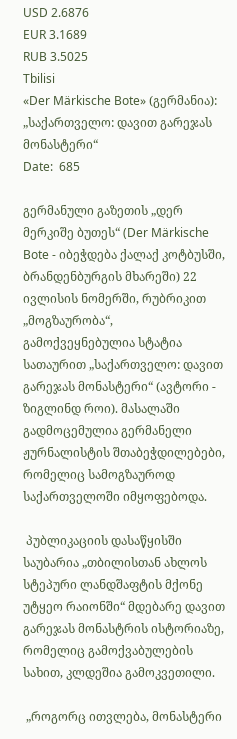USD 2.6876
EUR 3.1689
RUB 3.5025
Tbilisi
«Der Märkische Bote» (გერმანია): „საქართველო: დავით გარეჯას მონასტერი“
Date:  685

გერმანული გაზეთის „დერ მერკიშე ბუთეს“ (Der Märkische Bote - იბეჭდება ქალაქ კოტბუსში, ბრანდენბურგის მხარეში) 22 ივლისის ნომერში, რუბრიკით „მოგზაურობა“, გამოქვეყნებულია სტატია სათაურით „საქართველო: დავით გარეჯას მონასტერი“ (ავტორი - ზიგლინდ როი). მასალაში გადმოცემულია გერმანელი ჟურნალისტის შთაბეჭდილებები, რომელიც სამოგზაუროდ საქართველოში იმყოფებოდა.

 პუბლიკაციის დასაწყისში საუბარია „თბილისთან ახლოს სტეპური ლანდშაფტის მქონე უტყეო რაიონში“ მდებარე დავით გარეჯას მონასტრის ისტორიაზე, რომელიც გამოქვაბულების სახით, კლდეშია გამოკვეთილი.

 „როგორც ითვლება, მონასტერი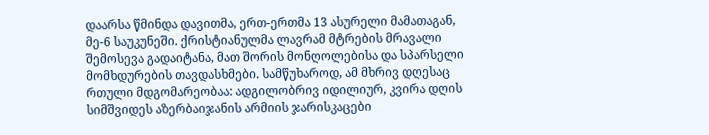დაარსა წმინდა დავითმა, ერთ-ერთმა 13 ასურელი მამათაგან, მე-6 საუკუნეში. ქრისტიანულმა ლავრამ მტრების მრავალი შემოსევა გადაიტანა, მათ შორის მონღოლებისა და სპარსელი მომხდურების თავდასხმები. სამწუხაროდ, ამ მხრივ დღესაც რთული მდგომარეობაა: ადგილობრივ იდილიურ, კვირა დღის სიმშვიდეს აზერბაიჯანის არმიის ჯარისკაცები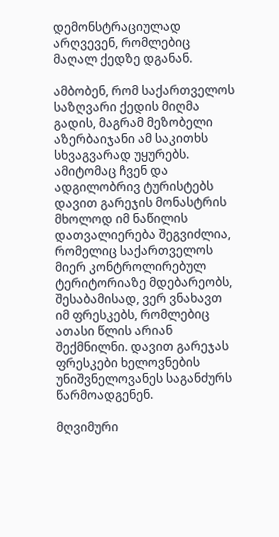დემონსტრაციულად არღვევენ, რომლებიც მაღალ ქედზე დგანან.

ამბობენ, რომ საქართველოს საზღვარი ქედის მიღმა გადის, მაგრამ მეზობელი აზერბაიჯანი ამ საკითხს სხვაგვარად უყურებს. ამიტომაც ჩვენ და ადგილობრივ ტურისტებს დავით გარეჯის მონასტრის მხოლოდ იმ ნაწილის დათვალიერება შეგვიძლია, რომელიც საქართველოს მიერ კონტროლირებულ ტერიტორიაზე მდებარეობს, შესაბამისად, ვერ ვნახავთ იმ ფრესკებს, რომლებიც ათასი წლის არიან შექმნილნი. დავით გარეჯას ფრესკები ხელოვნების უნიშვნელოვანეს საგანძურს წარმოადგენენ.

მღვიმური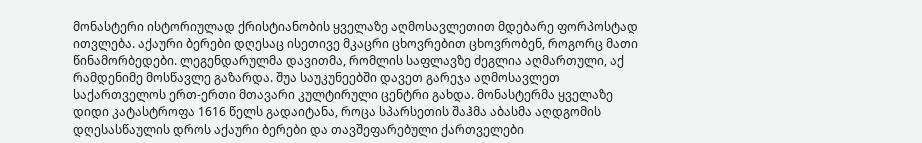მონასტერი ისტორიულად ქრისტიანობის ყველაზე აღმოსავლეთით მდებარე ფორპოსტად ითვლება. აქაური ბერები დღესაც ისეთივე მკაცრი ცხოვრებით ცხოვრობენ, როგორც მათი წინამორბედები. ლეგენდარულმა დავითმა, რომლის საფლავზე ძეგლია აღმართული, აქ რამდენიმე მოსწავლე გაზარდა. შუა საუკუნეებში დავეთ გარეჯა აღმოსავლეთ საქართველოს ერთ-ერთი მთავარი კულტირული ცენტრი გახდა. მონასტერმა ყველაზე დიდი კატასტროფა 1616 წელს გადაიტანა, როცა სპარსეთის შაჰმა აბასმა აღდგომის დღესასწაულის დროს აქაური ბერები და თავშეფარებული ქართველები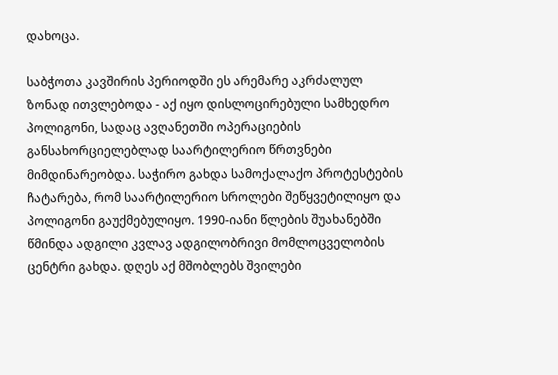დახოცა.

საბჭოთა კავშირის პერიოდში ეს არემარე აკრძალულ ზონად ითვლებოდა - აქ იყო დისლოცირებული სამხედრო პოლიგონი, სადაც ავღანეთში ოპერაციების განსახორციელებლად საარტილერიო წრთვნები მიმდინარეობდა. საჭირო გახდა სამოქალაქო პროტესტების ჩატარება, რომ საარტილერიო სროლები შეწყვეტილიყო და პოლიგონი გაუქმებულიყო. 1990-იანი წლების შუახანებში წმინდა ადგილი კვლავ ადგილობრივი მომლოცველობის ცენტრი გახდა. დღეს აქ მშობლებს შვილები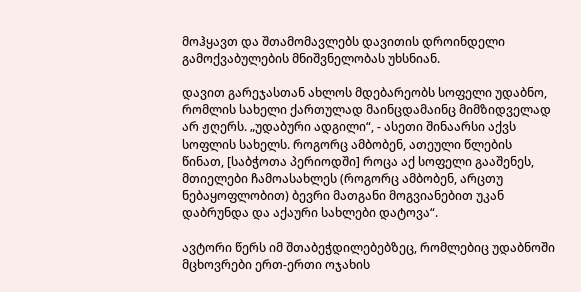მოჰყავთ და შთამომავლებს დავითის დროინდელი გამოქვაბულების მნიშვნელობას უხსნიან.

დავით გარეჯასთან ახლოს მდებარეობს სოფელი უდაბნო, რომლის სახელი ქართულად მაინცდამაინც მიმზიდველად არ ჟღერს. „უდაბური ადგილი“, - ასეთი შინაარსი აქვს სოფლის სახელს. როგორც ამბობენ, ათეული წლების წინათ, [საბჭოთა პერიოდში] როცა აქ სოფელი გააშენეს, მთიელები ჩამოასახლეს (როგორც ამბობენ, არცთუ ნებაყოფლობით) ბევრი მათგანი მოგვიანებით უკან დაბრუნდა და აქაური სახლები დატოვა“.

ავტორი წერს იმ შთაბეჭდილებებზეც, რომლებიც უდაბნოში მცხოვრები ერთ-ერთი ოჯახის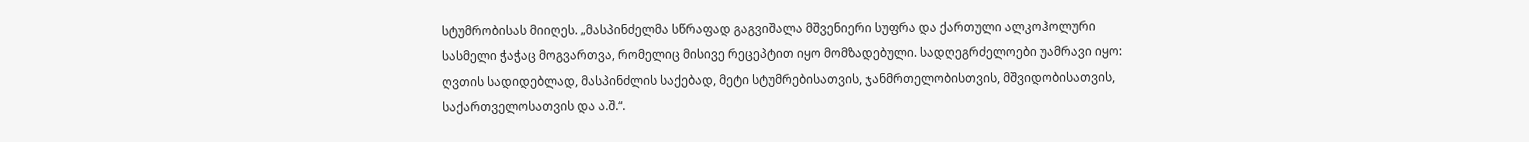სტუმრობისას მიიღეს. „მასპინძელმა სწრაფად გაგვიშალა მშვენიერი სუფრა და ქართული ალკოჰოლური სასმელი ჭაჭაც მოგვართვა, რომელიც მისივე რეცეპტით იყო მომზადებული. სადღეგრძელოები უამრავი იყო: ღვთის სადიდებლად, მასპინძლის საქებად, მეტი სტუმრებისათვის, ჯანმრთელობისთვის, მშვიდობისათვის, საქართველოსათვის და ა.შ.“.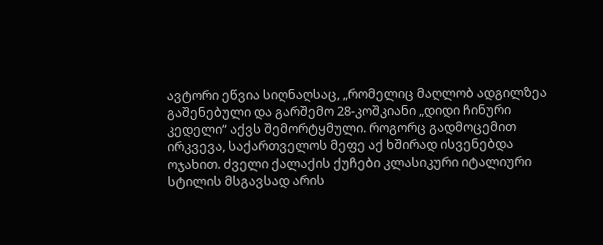ავტორი ეწვია სიღნაღსაც, „რომელიც მაღლობ ადგილზეა გაშენებული და გარშემო 28-კოშკიანი „დიდი ჩინური კედელი“ აქვს შემორტყმული. როგორც გადმოცემით ირკვევა, საქართველოს მეფე აქ ხშირად ისვენებდა ოჯახით. ძველი ქალაქის ქუჩები კლასიკური იტალიური სტილის მსგავსად არის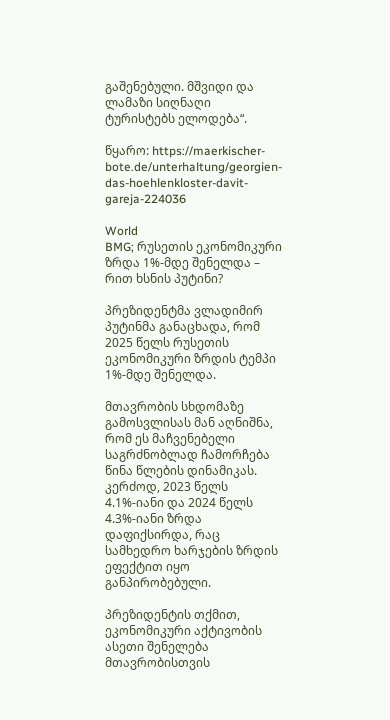გაშენებული. მშვიდი და ლამაზი სიღნაღი ტურისტებს ელოდება“.

წყარო: https://maerkischer-bote.de/unterhaltung/georgien-das-hoehlenkloster-davit-gareja-224036

World
BMG; რუსეთის ეკონომიკური ზრდა 1%-მდე შენელდა – რით ხსნის პუტინი?

პრეზიდენტმა ვლადიმირ პუტინმა განაცხადა, რომ 2025 წელს რუსეთის ეკონომიკური ზრდის ტემპი 1%-მდე შენელდა.

მთავრობის სხდომაზე გამოსვლისას მან აღნიშნა, რომ ეს მაჩვენებელი საგრძნობლად ჩამორჩება წინა წლების დინამიკას. კერძოდ, 2023 წელს 4.1%-იანი და 2024 წელს 4.3%-იანი ზრდა დაფიქსირდა, რაც სამხედრო ხარჯების ზრდის ეფექტით იყო განპირობებული.

პრეზიდენტის თქმით, ეკონომიკური აქტივობის ასეთი შენელება მთავრობისთვის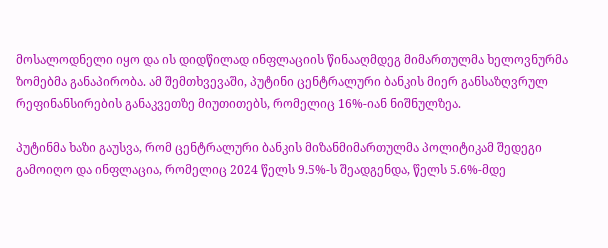მოსალოდნელი იყო და ის დიდწილად ინფლაციის წინააღმდეგ მიმართულმა ხელოვნურმა ზომებმა განაპირობა. ამ შემთხვევაში, პუტინი ცენტრალური ბანკის მიერ განსაზღვრულ რეფინანსირების განაკვეთზე მიუთითებს, რომელიც 16%-იან ნიშნულზეა.

პუტინმა ხაზი გაუსვა, რომ ცენტრალური ბანკის მიზანმიმართულმა პოლიტიკამ შედეგი გამოიღო და ინფლაცია, რომელიც 2024 წელს 9.5%-ს შეადგენდა, წელს 5.6%-მდე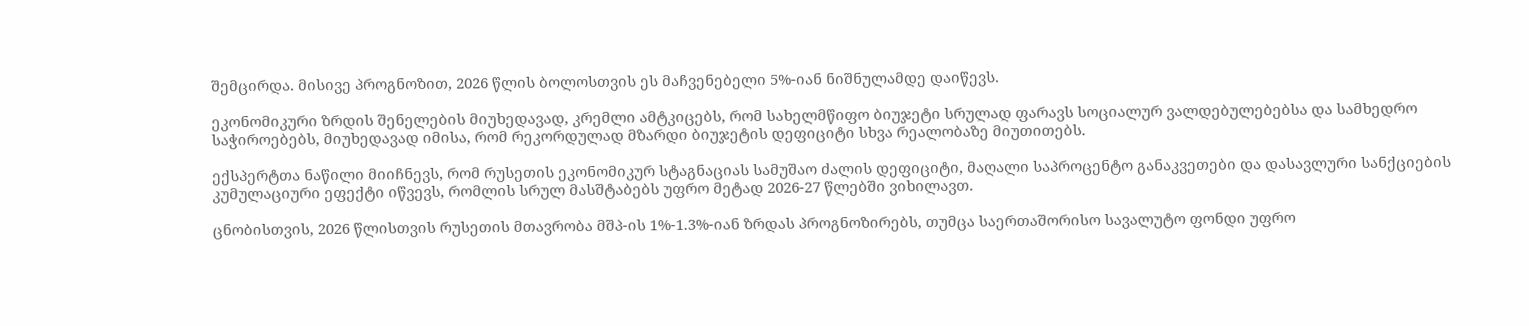შემცირდა. მისივე პროგნოზით, 2026 წლის ბოლოსთვის ეს მაჩვენებელი 5%-იან ნიშნულამდე დაიწევს.

ეკონომიკური ზრდის შენელების მიუხედავად, კრემლი ამტკიცებს, რომ სახელმწიფო ბიუჯეტი სრულად ფარავს სოციალურ ვალდებულებებსა და სამხედრო საჭიროებებს, მიუხედავად იმისა, რომ რეკორდულად მზარდი ბიუჯეტის დეფიციტი სხვა რეალობაზე მიუთითებს.

ექსპერტთა ნაწილი მიიჩნევს, რომ რუსეთის ეკონომიკურ სტაგნაციას სამუშაო ძალის დეფიციტი, მაღალი საპროცენტო განაკვეთები და დასავლური სანქციების კუმულაციური ეფექტი იწვევს, რომლის სრულ მასშტაბებს უფრო მეტად 2026-27 წლებში ვიხილავთ.

ცნობისთვის, 2026 წლისთვის რუსეთის მთავრობა მშპ-ის 1%-1.3%-იან ზრდას პროგნოზირებს, თუმცა საერთაშორისო სავალუტო ფონდი უფრო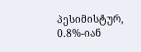პესიმისტურ, 0.8%-იან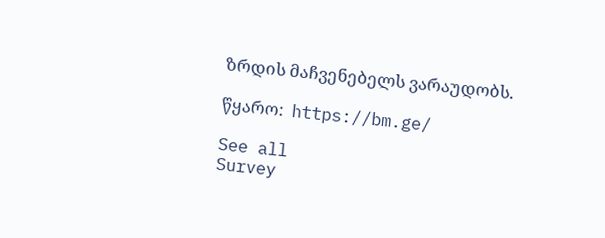ზრდის მაჩვენებელს ვარაუდობს.

წყარო:  https://bm.ge/

See all
Survey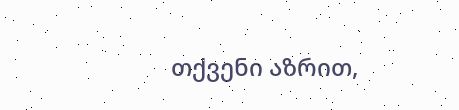თქვენი აზრით,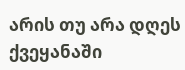არის თუ არა დღეს ქვეყანაში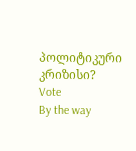პოლიტიკური კრიზისი?
Vote
By the way